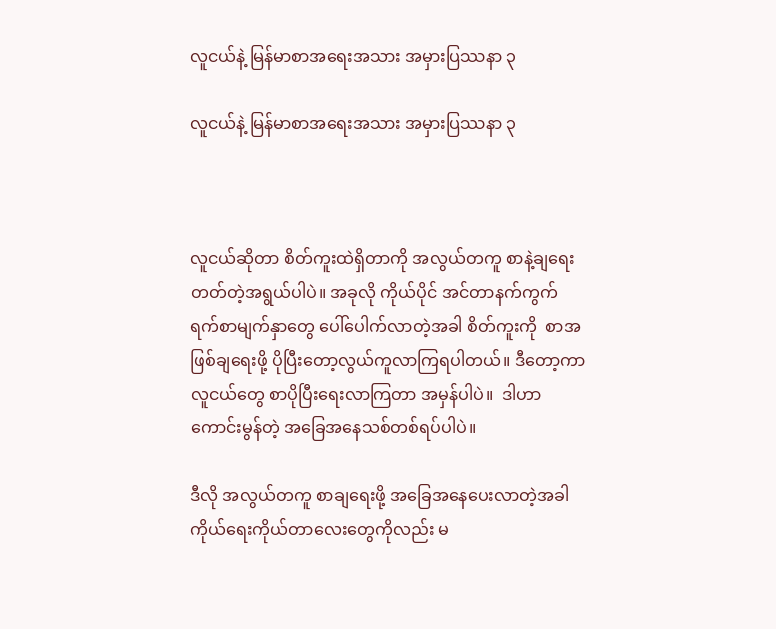လူငယ်နဲ့ မြန်မာစာအရေးအသား အမှားပြဿနာ ၃

လူငယ်နဲ့ မြန်မာစာအရေးအသား အမှားပြဿနာ ၃



လူငယ်ဆိုတာ စိတ်ကူးထဲရှိတာကို အလွယ်တကူ စာနဲ့ချရေးတတ်တဲ့အရွယ်ပါပဲ။ အခုလို ကိုယ်ပိုင် အင်တာနက်ကွက်ရက်စာမျက်နှာတွေ ပေါ်ပေါက်လာတဲ့အခါ စိတ်ကူးကို  စာအဖြစ်ချရေးဖို့ ပိုပြီးတော့လွယ်ကူလာကြရပါတယ်။ ဒီတော့ကာ လူငယ်တွေ စာပိုပြီးရေးလာကြတာ အမှန်ပါပဲ။  ဒါဟာ ကောင်းမွန်တဲ့ အခြေအနေသစ်တစ်ရပ်ပါပဲ။

ဒီလို အလွယ်တကူ စာချရေးဖို့ အခြေအနေပေးလာတဲ့အခါ ကိုယ်ရေးကိုယ်တာလေးတွေကိုလည်း မ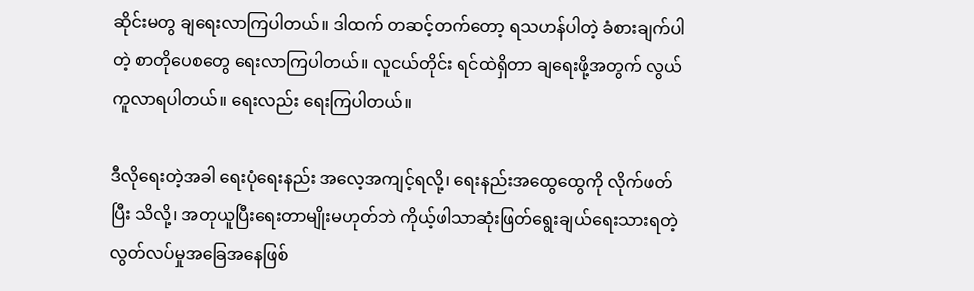ဆိုင်းမတွ ချရေးလာကြပါတယ်။ ဒါထက် တဆင့်တက်တော့ ရသဟန်ပါတဲ့ ခံစားချက်ပါတဲ့ စာတိုပေစတွေ ရေးလာကြပါတယ်။ လူငယ်တိုင်း ရင်ထဲရှိတာ ချရေးဖို့အတွက် လွယ်ကူလာရပါတယ်။ ရေးလည်း ရေးကြပါတယ်။

ဒီလိုရေးတဲ့အခါ ရေးပုံရေးနည်း အလေ့အကျင့်ရလို့၊ ရေးနည်းအထွေထွေကို လိုက်ဖတ်ပြီး သိလို့၊ အတုယူပြီးရေးတာမျိုးမဟုတ်ဘဲ ကိုယ့်ဖါသာဆုံးဖြတ်ရွေးချယ်ရေးသားရတဲ့ လွတ်လပ်မှုအခြေအနေဖြစ်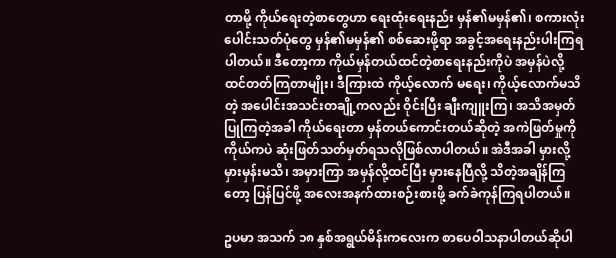တာမို့ ကိုယ်ရေးတဲ့စာတွေဟာ ရေးထုံးရေးနည်း မှန်၏မမှန်၏၊ စကားလုံးပေါင်းသတ်ပုံတွေ မှန်၏မမှန်၏ စစ်ဆေးဖို့ရာ အခွင့်အရေးနည်းပါးကြရပါတယ်။ ဒီတော့ကာ ကိုယ်မှန်တယ်ထင်တဲ့စာရေးနည်းကိုပဲ အမှန်ပဲလို့ ထင်တတ်ကြတာမျိုး၊ ဒီကြားထဲ ကိုယ့်လောက် မရေး၊ ကိုယ့်လောက်မသိတဲ့ အပေါင်းအသင်းတချို့ကလည်း ဝိုင်းပြီး ချီးကျူးကြ၊ အသိအမှတ်ပြုကြတဲ့အခါ ကိုယ်ရေးတာ မှန်တယ်ကောင်းတယ်ဆိုတဲ့ အကဲဖြတ်မှုကို ကိုယ်ကပဲ ဆုံးဖြတ်သတ်မှတ်ရသလိုဖြစ်လာပါတယ်။ အဲဒီအခါ မှားလို့မှားမှန်းမသိ၊ အမှားကြာ အမှန်လို့ထင်ပြီး မှားနေပြီလို့ သိတဲ့အချိန်ကြတော့ ပြန်ပြင်ဖို့ အလေးအနက်ထားစဉ်းစားဖို့ ခက်ခဲကုန်ကြရပါတယ်။

ဥပမာ အသက် ၁၈ နှစ်အရွယ်မိန်းကလေးက စာပေဝါသနာပါတယ်ဆိုပါ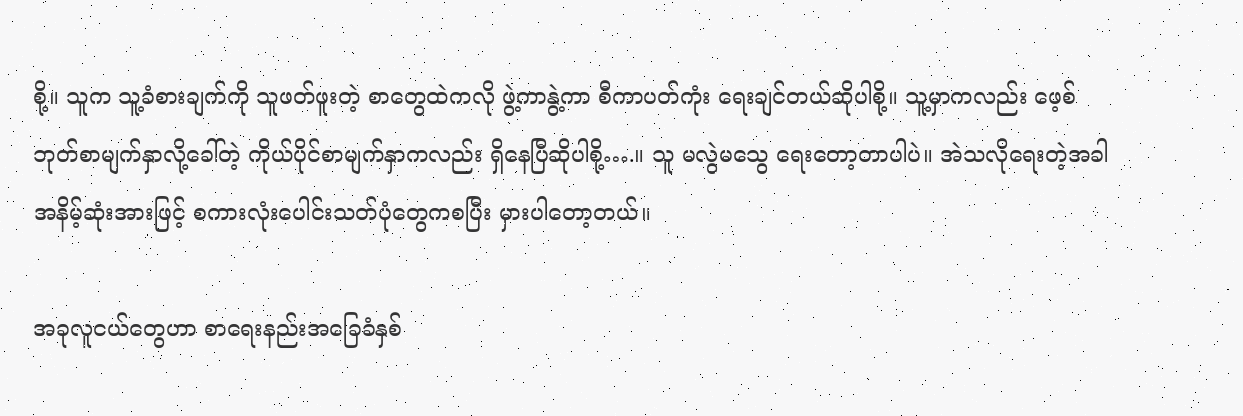စို့။ သူက သူ့ခံစားချက်ကို သူဖတ်ဖူးတဲ့ စာတွေထဲကလို ဖွဲ့ကာနွဲ့ကာ စီကာပတ်ကုံး ရေးချင်တယ်ဆိုပါစို့။ သူ့မှာကလည်း ဖေ့စ်ဘုတ်စာမျက်နှာလို့ခေါ်တဲ့ ကိုယ်ပိုင်စာမျက်နှာကလည်း ရှိနေပြီဆိုပါစို့….။ သူ မလွဲမသွေ ရေးတော့တာပါပဲ။ အဲသလိုရေးတဲ့အခါ အနိမ့်ဆုံးအားဖြင့် စကားလုံးပေါင်းသတ်ပုံတွေကစပြီး မှားပါတော့တယ်။

အခုလူငယ်တွေဟာ စာရေးနည်းအခြေခံနှစ်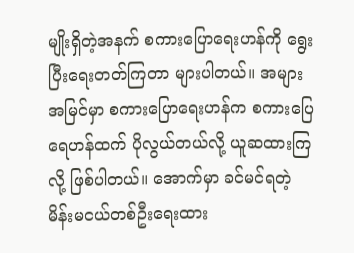မျိုးရှိတဲ့အနက် စကားပြောရေးဟန်ကို ရွေးပြီးရေးတတ်ကြတာ များပါတယ်။ အများအမြင်မှာ စကားပြောရေးဟန်က စကားပြေရေဟန်ထက် ပိုလွယ်တယ်လို့ ယူဆထားကြလို့ ဖြစ်ပါတယ်။ အောက်မှာ ခင်မင်ရတဲ့ မိန်းမငယ်တစ်ဦးရေးထား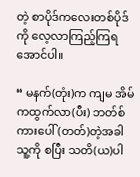တဲ့ စာပိုဒ်ကလေးတစ်ပိုဒ်ကို လေ့လာကြည့်ကြရအောင်ပါ။

“ မနက်(တုံး)က ကျမ အိမ်ကထွက်လာ(ပီး) ဘတ်စ်ကားပေါ်(တတ်)တဲ့အခါ သူ့ကို စပြီး သတိ(ယ)ပါ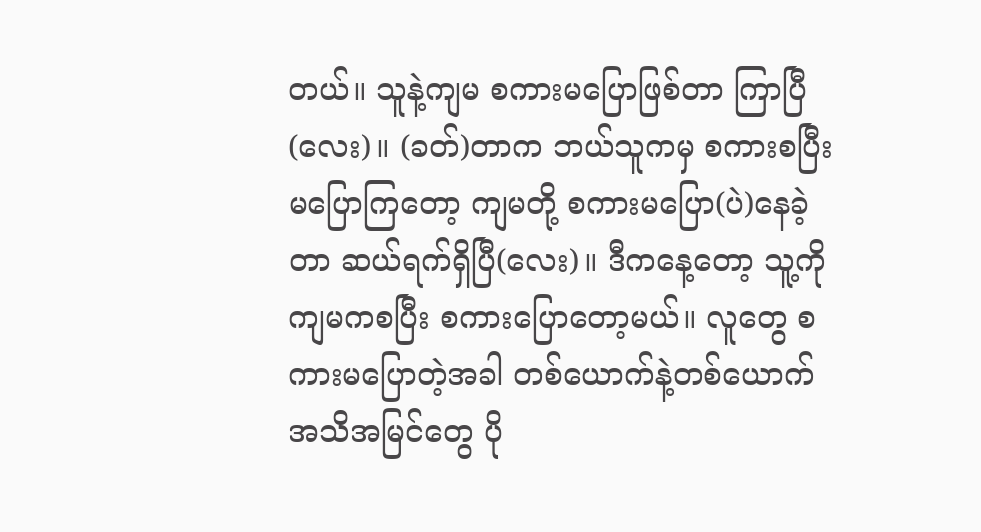တယ်။ သူနဲ့ကျမ စကားမပြောဖြစ်တာ ကြာပြီ(လေး)။ (ခတ်)တာက ဘယ်သူကမှ စကားစပြီး မပြောကြတော့ ကျမတို့ စကားမပြော(ပဲ)နေခဲ့တာ ဆယ်ရက်ရှိပြီ(လေး)။ ဒီကနေ့တော့ သူ့ကို ကျမကစပြီး စကားပြောတော့မယ်။ လူတွေ စကားမပြောတဲ့အခါ တစ်ယောက်နဲ့တစ်ယောက် အသိအမြင်တွေ ပို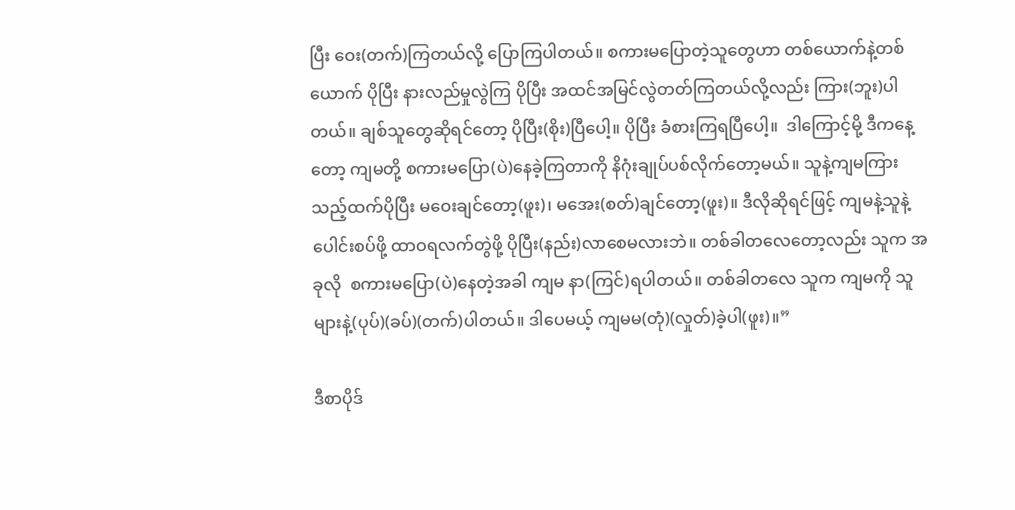ပြီး ဝေး(တက်)ကြတယ်လို့ ပြောကြပါတယ်။ စကားမပြောတဲ့သူတွေဟာ တစ်ယောက်နဲ့တစ်ယောက် ပိုပြီး နားလည်မှုလွဲကြ ပိုပြီး အထင်အမြင်လွဲတတ်ကြတယ်လို့လည်း ကြား(ဘူး)ပါတယ်။ ချစ်သူတွေဆိုရင်တော့ ပိုပြီး(စိုး)ပြီပေါ့။ ပိုပြီး ခံစားကြရပြီပေါ့။  ဒါကြောင့်မို့ ဒီကနေ့တော့ ကျမတို့ စကားမပြော(ပဲ)နေခဲ့ကြတာကို နိဂုံးချုပ်ပစ်လိုက်တော့မယ်။ သူနဲ့ကျမကြား သည့်ထက်ပိုပြီး မဝေးချင်တော့(ဖူး)၊ မအေး(စတ်)ချင်တော့(ဖူး)။ ဒီလိုဆိုရင်ဖြင့် ကျမနဲ့သူနဲ့ ပေါင်းစပ်ဖို့ ထာဝရလက်တွဲဖို့ ပိုပြီး(နည်း)လာစေမလားဘဲ။ တစ်ခါတလေတော့လည်း သူက အခုလို  စကားမပြော(ပဲ)နေတဲ့အခါ ကျမ နာ(ကြင်)ရပါတယ်။ တစ်ခါတလေ သူက ကျမကို သူများနဲ့(ပုပ်)(ခပ်)(တက်)ပါတယ်။ ဒါပေမယ့် ကျမမ(တုံ)(လှုတ်)ခဲ့ပါ(ဖူး)။”

ဒီစာပိုဒ်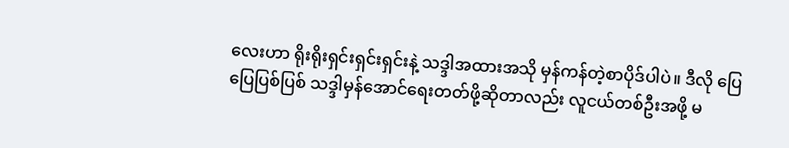လေးဟာ ရိုးရိုးရှင်းရှင်းရှင်းနဲ့ သဒ္ဒါအထားအသို မှန်ကန်တဲ့စာပိုဒ်ပါပဲ။ ဒီလို ပြေပြေပြစ်ပြစ် သဒ္ဒါမှန်အောင်ရေးတတ်ဖို့ဆိုတာလည်း လူငယ်တစ်ဦးအဖို့ မ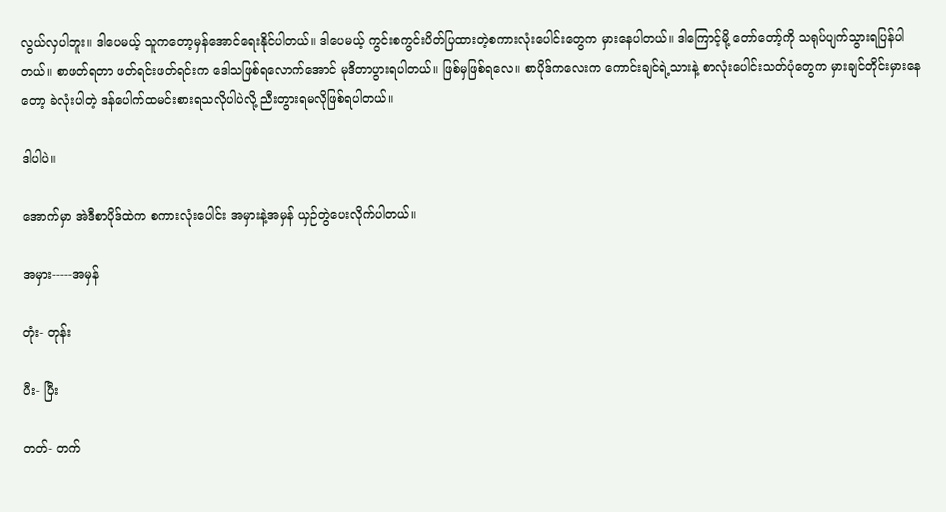လွယ်လှပါဘူး။ ဒါပေမယ့် သူကတော့မှန်အောင်ရေးနိုင်ပါတယ်။ ဒါပေမယ့် ကွင်းစကွင်းပိတ်ပြထားတဲ့စကားလုံးပေါင်းတွေက မှားနေပါတယ်။ ဒါကြောင့်မို့ တော်တော့်ကို သရုပ်ပျက်သွားရပြန်ပါတယ်။ စာဖတ်ရတာ ဖတ်ရင်းဖတ်ရင်းက ဒေါသဖြစ်ရလောက်အောင် မုဒိတာပွားရပါတယ်။ ဖြစ်မှဖြစ်ရလေ။ စာပိုဒ်ကလေးက ကောင်းချင်ရဲ့သားနဲ့ စာလုံးပေါင်းသတ်ပုံတွေက မှားချင်တိုင်းမှားနေတော့ ခဲလုံးပါတဲ့ ဒန်ပေါက်ထမင်းစားရသလိုပါပဲလို့ ညီးတွားရမလိုဖြစ်ရပါတယ်။

ဒါပါပဲ။

အောက်မှာ အဲဒီစာပိုဒ်ထဲက စကားလုံးပေါင်း အမှားနဲ့အမှန် ယှဉ်တွဲပေးလိုက်ပါတယ်။

အမှား-----အမှန်

တုံး- တုန်း

ပီး- ပြီး

တတ်- တက်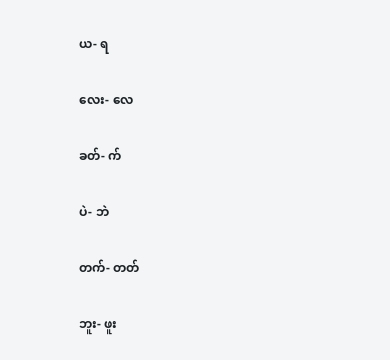ယ- ရ

လေး- လေ

ခတ်- က်

ပဲ- ဘဲ

တက်- တတ်

ဘူး- ဖူး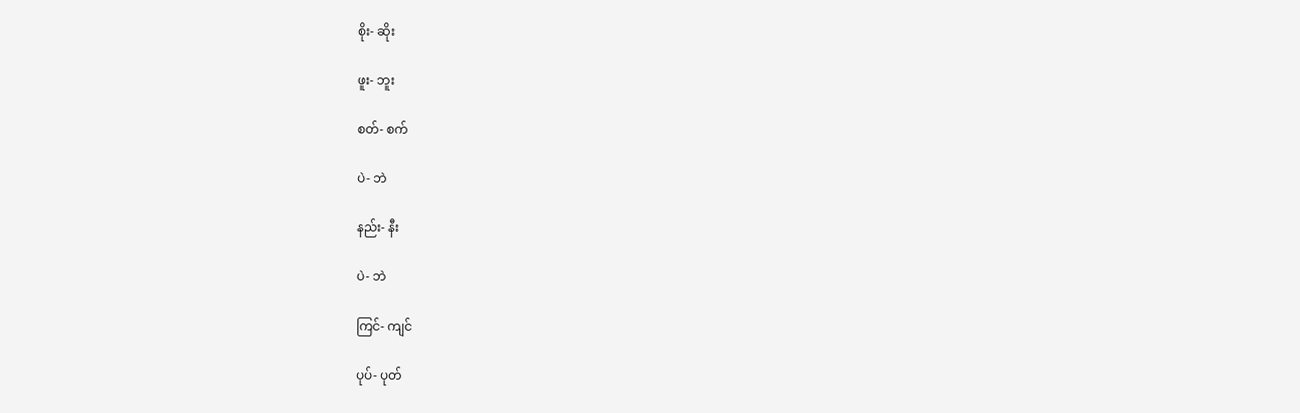စိုး- ဆိုး

ဖူး- ဘူး

စတ်- စက်

ပဲ- ဘဲ

နည်း- နီး

ပဲ- ဘဲ

ကြင်- ကျင်

ပုပ်- ပုတ်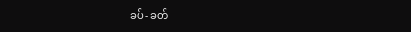ခပ်- ခတ်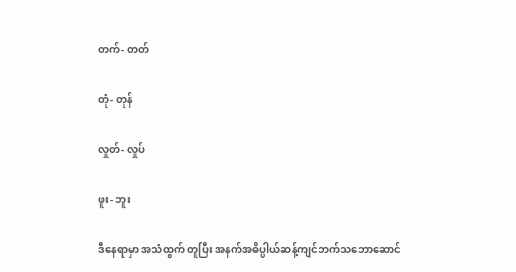တက်- တတ်

တုံ- တုန်

လှုတ်- လှုပ်

ဖူး- ဘူး

ဒီနေရာမှာ အသံထွက် တူပြီး အနက်အဓိပ္ပါယ်ဆန့်ကျင်ဘက်သဘောဆောင်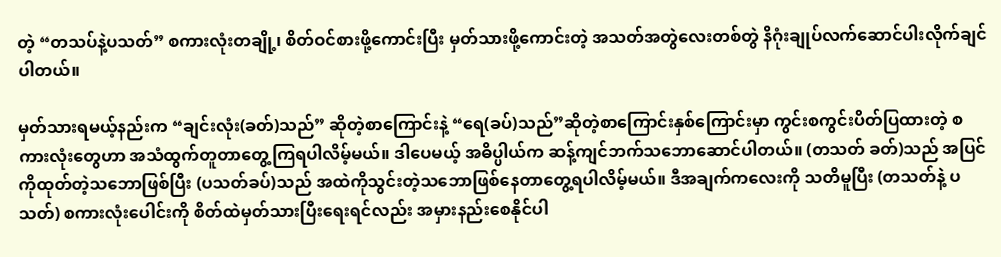တဲ့ “တသပ်နဲ့ပသတ်” စကားလုံးတချို့၊ စိတ်ဝင်စားဖို့ကောင်းပြီး မှတ်သားဖို့ကောင်းတဲ့ အသတ်အတွဲလေးတစ်တွဲ နိဂုံးချုပ်လက်ဆောင်ပါးလိုက်ချင်ပါတယ်။

မှတ်သားရမယ့်နည်းက “ချင်းလုံး(ခတ်)သည်” ဆိုတဲ့စာကြောင်းနဲ့ “ရေ(ခပ်)သည်”ဆိုတဲ့စာကြောင်းနှစ်ကြောင်းမှာ ကွင်းစကွင်းပိတ်ပြထားတဲ့ စကားလုံးတွေဟာ အသံထွက်တူတာတွေ့ကြရပါလိမ့်မယ်။ ဒါပေမယ့် အဓိပ္ပါယ်က ဆန့်ကျင်ဘက်သဘောဆောင်ပါတယ်။ (တသတ် ခတ်)သည် အပြင်ကိုထုတ်တဲ့သဘောဖြစ်ပြီး (ပသတ်ခပ်)သည် အထဲကိုသွင်းတဲ့သဘောဖြစ်နေတာတွေ့ရပါလိမ့်မယ်။ ဒီအချက်ကလေးကို သတိမူပြီး (တသတ်နဲ့ ပသတ်) စကားလုံးပေါင်းကို စိတ်ထဲမှတ်သားပြီးရေးရင်လည်း အမှားနည်းစေနိုင်ပါ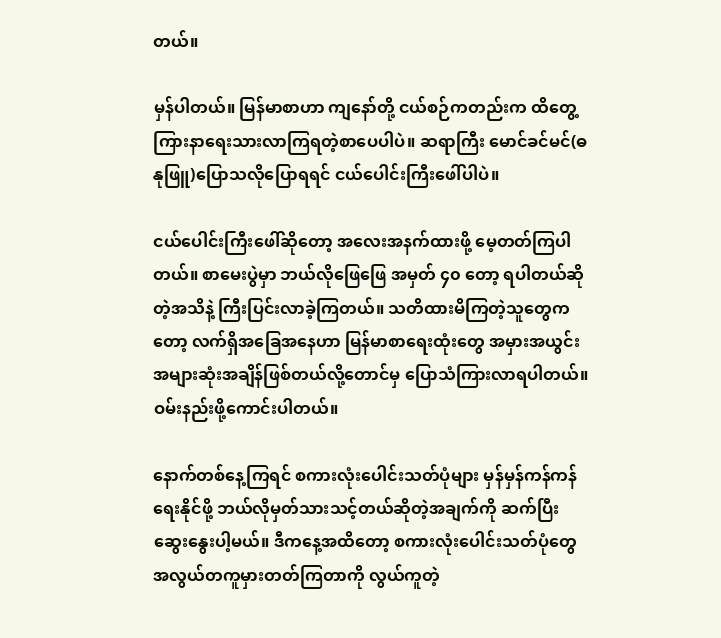တယ်။

မှန်ပါတယ်။ မြန်မာစာဟာ ကျနော်တို့ ငယ်စဉ်ကတည်းက ထိတွေ့ကြားနာရေးသားလာကြရတဲ့စာပေပါပဲ။ ဆရာကြီး မောင်ခင်မင်(ဓနုဖြူ)ပြောသလိုပြောရရင် ငယ်ပေါင်းကြီးဖေါ်ပါပဲ။

ငယ်ပေါင်းကြီးဖေါ်ဆိုတော့ အလေးအနက်ထားဖို့ မေ့တတ်ကြပါတယ်။ စာမေးပွဲမှာ ဘယ်လိုဖြေဖြေ အမှတ် ၄၀ တော့ ရပါတယ်ဆိုတဲ့အသိနဲ့ ကြီးပြင်းလာခဲ့ကြတယ်။ သတိထားမိကြတဲ့သူတွေကတော့ လက်ရှိအခြေအနေဟာ မြန်မာစာရေးထုံးတွေ အမှားအယွင်းအများဆုံးအချိန်ဖြစ်တယ်လို့တောင်မှ ပြောသံကြားလာရပါတယ်။ ဝမ်းနည်းဖို့ကောင်းပါတယ်။

နောက်တစ်နေ့ကြရင် စကားလုံးပေါင်းသတ်ပုံများ မှန်မှန်ကန်ကန် ရေးနိုင်ဖို့ ဘယ်လိုမှတ်သားသင့်တယ်ဆိုတဲ့အချက်ကို ဆက်ပြီးဆွေးနွေးပါ့မယ်။ ဒီကနေ့အထိတော့ စကားလုံးပေါင်းသတ်ပုံတွေ အလွယ်တကူမှားတတ်ကြတာကို လွယ်ကူတဲ့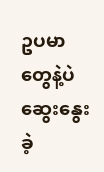ဥပမာတွေနဲ့ပဲ ဆွေးနွေးခဲ့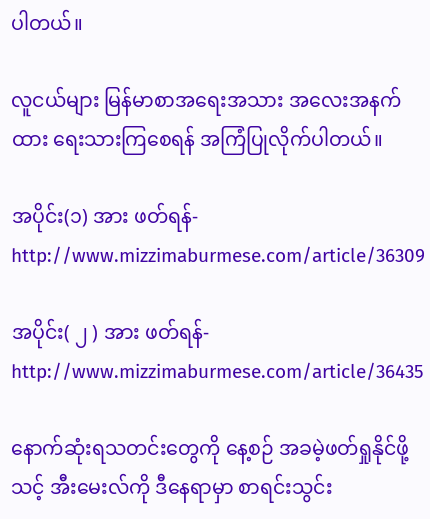ပါတယ်။

လူငယ်များ မြန်မာစာအရေးအသား အလေးအနက်ထား ရေးသားကြစေရန် အကြံပြုလိုက်ပါတယ်။

အပိုင်း(၁) အား ဖတ်ရန်-http://www.mizzimaburmese.com/article/36309

အပိုင်း( ၂ ) အား ဖတ်ရန်-http://www.mizzimaburmese.com/article/36435

နောက်ဆုံးရသတင်းတွေကို နေ့စဉ် အခမဲ့ဖတ်ရှုနိုင်ဖို့ သင့် အီးမေးလ်ကို ဒီနေရာမှာ စာရင်းသွင်း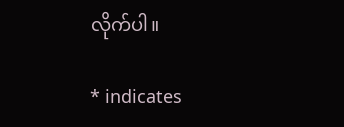လိုက်ပါ။

* indicates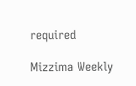required

Mizzima Weekly